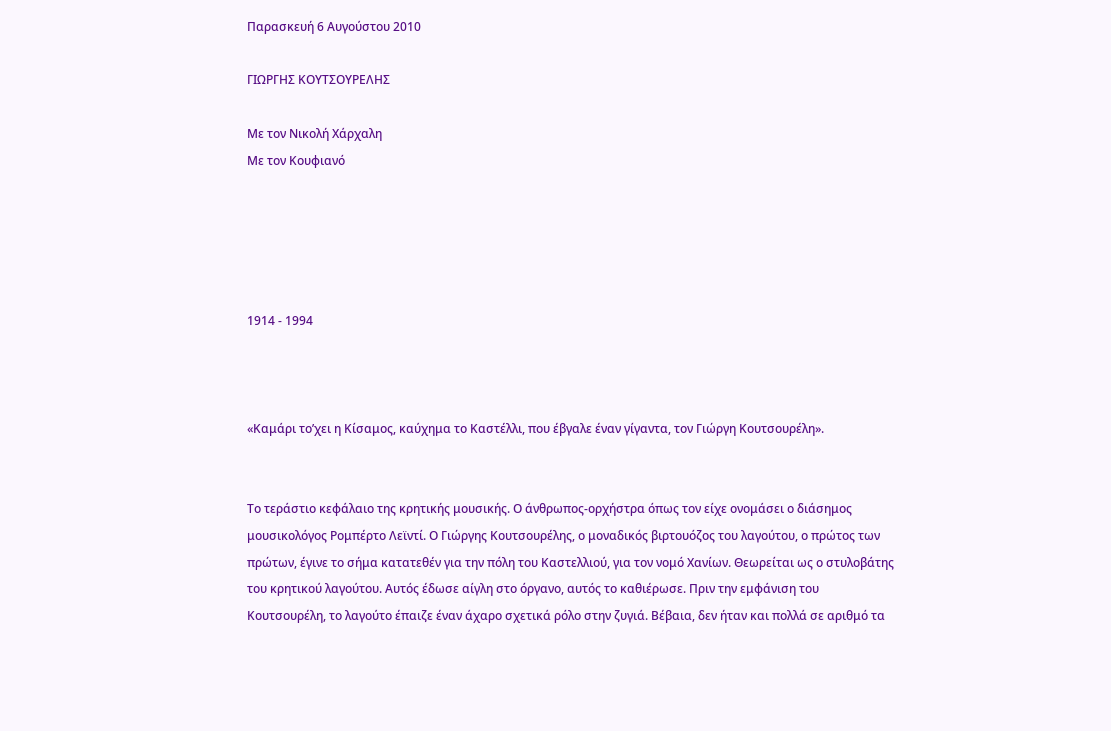Παρασκευή 6 Αυγούστου 2010

ΓΙΩΡΓΗΣ ΚΟΥΤΣΟΥΡΕΛΗΣ

Με τον Νικολή Χάρχαλη
Με τον Κουφιανό





1914 - 1994



«Καμάρι το’χει η Κίσαμος, καύχημα το Καστέλλι, που έβγαλε έναν γίγαντα, τον Γιώργη Κουτσουρέλη».


Το τεράστιο κεφάλαιο της κρητικής μουσικής. Ο άνθρωπος-ορχήστρα όπως τον είχε ονομάσει ο διάσημος μουσικολόγος Ρομπέρτο Λεϊντί. Ο Γιώργης Κουτσουρέλης, ο μοναδικός βιρτουόζος του λαγούτου, ο πρώτος των πρώτων, έγινε το σήμα κατατεθέν για την πόλη του Καστελλιού, για τον νομό Χανίων. Θεωρείται ως ο στυλοβάτης του κρητικού λαγούτου. Αυτός έδωσε αίγλη στο όργανο, αυτός το καθιέρωσε. Πριν την εμφάνιση του Κουτσουρέλη, το λαγούτο έπαιζε έναν άχαρο σχετικά ρόλο στην ζυγιά. Βέβαια, δεν ήταν και πολλά σε αριθμό τα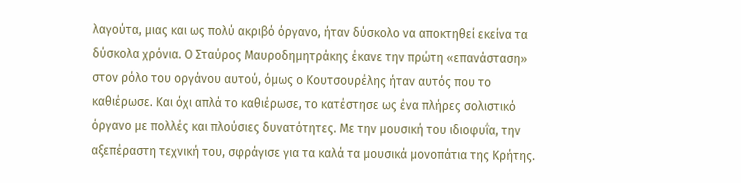λαγούτα, μιας και ως πολύ ακριβό όργανο, ήταν δύσκολο να αποκτηθεί εκείνα τα δύσκολα χρόνια. Ο Σταύρος Μαυροδημητράκης έκανε την πρώτη «επανάσταση» στον ρόλο του οργάνου αυτού, όμως ο Κουτσουρέλης ήταν αυτός που το καθιέρωσε. Και όχι απλά το καθιέρωσε, το κατέστησε ως ένα πλήρες σολιστικό όργανο με πολλές και πλούσιες δυνατότητες. Με την μουσική του ιδιοφυΐα, την αξεπέραστη τεχνική του, σφράγισε για τα καλά τα μουσικά μονοπάτια της Κρήτης.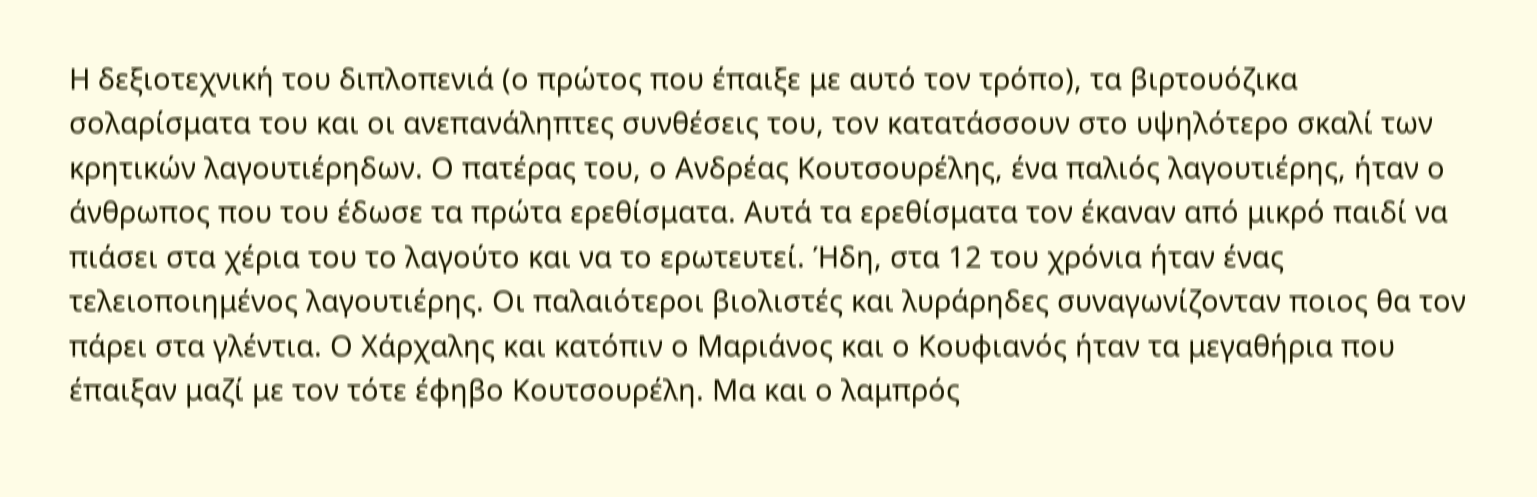Η δεξιοτεχνική του διπλοπενιά (ο πρώτος που έπαιξε με αυτό τον τρόπο), τα βιρτουόζικα σολαρίσματα του και οι ανεπανάληπτες συνθέσεις του, τον κατατάσσουν στο υψηλότερο σκαλί των κρητικών λαγουτιέρηδων. Ο πατέρας του, ο Ανδρέας Κουτσουρέλης, ένα παλιός λαγουτιέρης, ήταν ο άνθρωπος που του έδωσε τα πρώτα ερεθίσματα. Αυτά τα ερεθίσματα τον έκαναν από μικρό παιδί να πιάσει στα χέρια του το λαγούτο και να το ερωτευτεί. Ήδη, στα 12 του χρόνια ήταν ένας τελειοποιημένος λαγουτιέρης. Οι παλαιότεροι βιολιστές και λυράρηδες συναγωνίζονταν ποιος θα τον πάρει στα γλέντια. Ο Χάρχαλης και κατόπιν ο Μαριάνος και ο Κουφιανός ήταν τα μεγαθήρια που έπαιξαν μαζί με τον τότε έφηβο Κουτσουρέλη. Μα και ο λαμπρός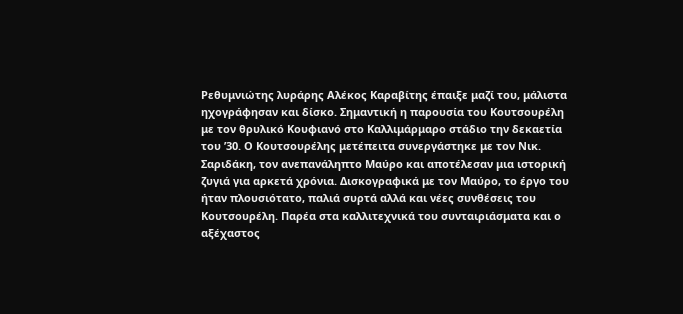Ρεθυμνιώτης λυράρης Αλέκος Καραβίτης έπαιξε μαζί του, μάλιστα ηχογράφησαν και δίσκο. Σημαντική η παρουσία του Κουτσουρέλη με τον θρυλικό Κουφιανό στο Καλλιμάρμαρο στάδιο την δεκαετία του ’30. Ο Κουτσουρέλης μετέπειτα συνεργάστηκε με τον Νικ. Σαριδάκη, τον ανεπανάληπτο Μαύρο και αποτέλεσαν μια ιστορική ζυγιά για αρκετά χρόνια. Δισκογραφικά με τον Μαύρο, το έργο του ήταν πλουσιότατο, παλιά συρτά αλλά και νέες συνθέσεις του Κουτσουρέλη. Παρέα στα καλλιτεχνικά του συνταιριάσματα και ο αξέχαστος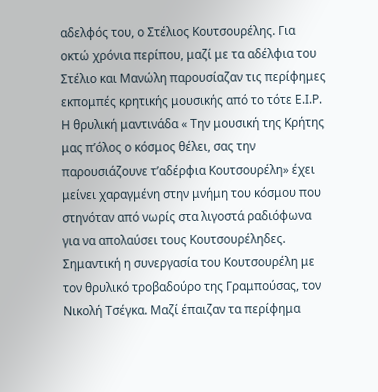αδελφός του, ο Στέλιος Κουτσουρέλης. Για οκτώ χρόνια περίπου, μαζί με τα αδέλφια του Στέλιο και Μανώλη παρουσίαζαν τις περίφημες εκπομπές κρητικής μουσικής από το τότε Ε.Ι.Ρ. Η θρυλική μαντινάδα « Την μουσική της Κρήτης μας π’όλος ο κόσμος θέλει, σας την παρουσιάζουνε τ’αδέρφια Κουτσουρέλη» έχει μείνει χαραγμένη στην μνήμη του κόσμου που στηνόταν από νωρίς στα λιγοστά ραδιόφωνα για να απολαύσει τους Κουτσουρέληδες. Σημαντική η συνεργασία του Κουτσουρέλη με τον θρυλικό τροβαδούρο της Γραμπούσας, τον Νικολή Τσέγκα. Μαζί έπαιζαν τα περίφημα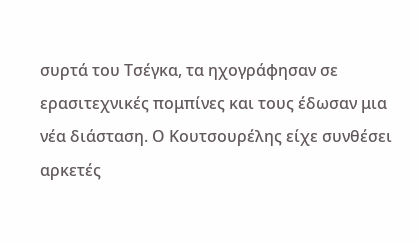συρτά του Τσέγκα, τα ηχογράφησαν σε ερασιτεχνικές πομπίνες και τους έδωσαν μια νέα διάσταση. Ο Κουτσουρέλης είχε συνθέσει αρκετές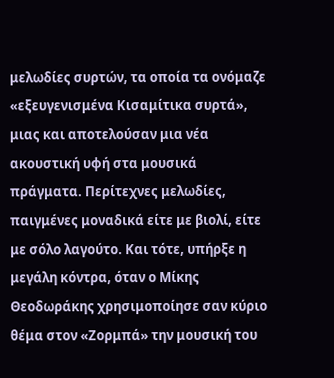μελωδίες συρτών, τα οποία τα ονόμαζε «εξευγενισμένα Κισαμίτικα συρτά», μιας και αποτελούσαν μια νέα ακουστική υφή στα μουσικά πράγματα. Περίτεχνες μελωδίες, παιγμένες μοναδικά είτε με βιολί, είτε με σόλο λαγούτο. Και τότε, υπήρξε η μεγάλη κόντρα, όταν ο Μίκης Θεοδωράκης χρησιμοποίησε σαν κύριο θέμα στον «Ζορμπά» την μουσική του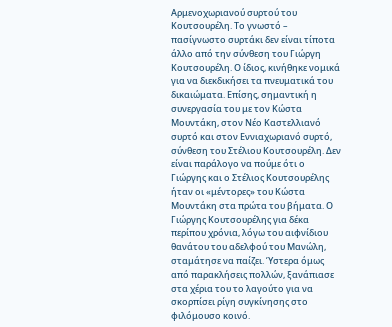Αρμενοχωριανού συρτού του Κουτσουρέλη. Το γνωστό – πασίγνωστο συρτάκι δεν είναι τίποτα άλλο από την σύνθεση του Γιώργη Κουτσουρέλη. Ο ίδιος, κινήθηκε νομικά για να διεκδικήσει τα πνευματικά του δικαιώματα. Επίσης, σημαντική η συνεργασία του με τον Κώστα Μουντάκη, στον Νέο Καστελλιανό συρτό και στον Εννιαχωριανό συρτό, σύνθεση του Στέλιου Κουτσουρέλη. Δεν είναι παράλογο να πούμε ότι ο Γιώργης και ο Στέλιος Κουτσουρέλης ήταν οι «μέντορες» του Κώστα Μουντάκη στα πρώτα του βήματα. Ο Γιώργης Κουτσουρέλης για δέκα περίπου χρόνια, λόγω του αιφνίδιου θανάτου του αδελφού του Μανώλη, σταμάτησε να παίζει. Ύστερα όμως από παρακλήσεις πολλών, ξανάπιασε στα χέρια του το λαγούτο για να σκορπίσει ρίγη συγκίνησης στο φιλόμουσο κοινό.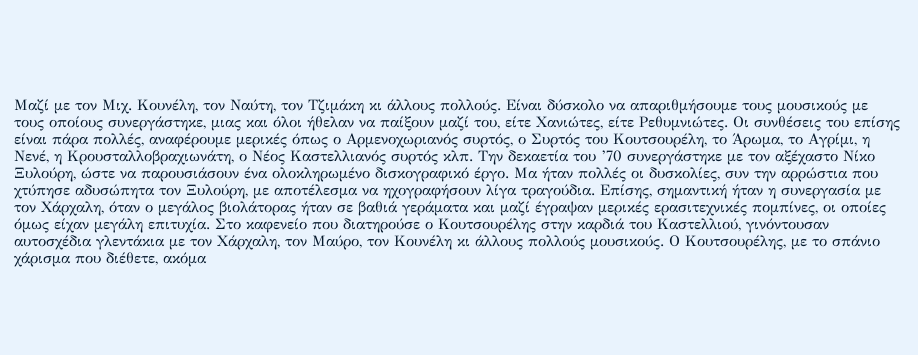Μαζί με τον Μιχ. Κουνέλη, τον Ναύτη, τον Τζιμάκη κι άλλους πολλούς. Είναι δύσκολο να απαριθμήσουμε τους μουσικούς με τους οποίους συνεργάστηκε, μιας και όλοι ήθελαν να παίξουν μαζί του, είτε Χανιώτες, είτε Ρεθυμνιώτες. Οι συνθέσεις του επίσης είναι πάρα πολλές, αναφέρουμε μερικές όπως ο Αρμενοχωριανός συρτός, ο Συρτός του Κουτσουρέλη, το Άρωμα, το Αγρίμι, η Νενέ, η Κρουσταλλοβραχιωνάτη, ο Νέος Καστελλιανός συρτός κλπ. Την δεκαετία του ’70 συνεργάστηκε με τον αξέχαστο Νίκο Ξυλούρη, ώστε να παρουσιάσουν ένα ολοκληρωμένο δισκογραφικό έργο. Μα ήταν πολλές οι δυσκολίες, συν την αρρώστια που χτύπησε αδυσώπητα τον Ξυλούρη, με αποτέλεσμα να ηχογραφήσουν λίγα τραγούδια. Επίσης, σημαντική ήταν η συνεργασία με τον Χάρχαλη, όταν ο μεγάλος βιολάτορας ήταν σε βαθιά γεράματα και μαζί έγραψαν μερικές ερασιτεχνικές πομπίνες, οι οποίες όμως είχαν μεγάλη επιτυχία. Στο καφενείο που διατηρούσε ο Κουτσουρέλης στην καρδιά του Καστελλιού, γινόντουσαν αυτοσχέδια γλεντάκια με τον Χάρχαλη, τον Μαύρο, τον Κουνέλη κι άλλους πολλούς μουσικούς. Ο Κουτσουρέλης, με το σπάνιο χάρισμα που διέθετε, ακόμα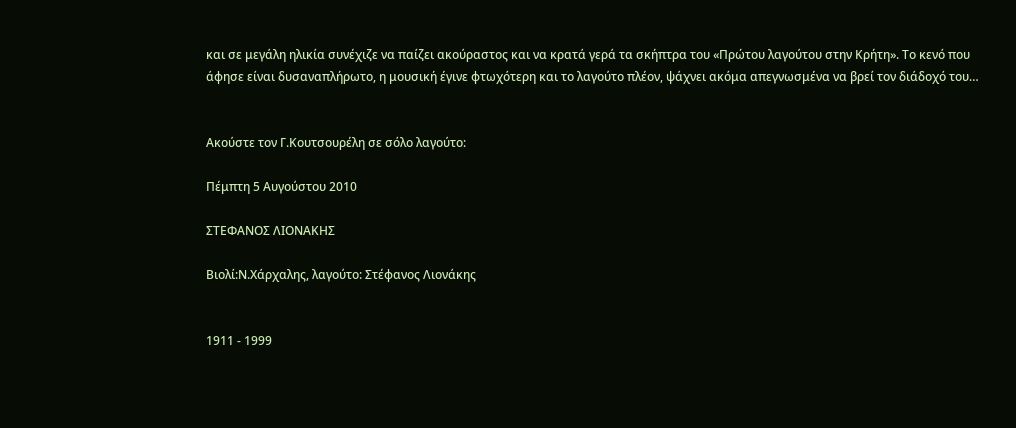και σε μεγάλη ηλικία συνέχιζε να παίζει ακούραστος και να κρατά γερά τα σκήπτρα του «Πρώτου λαγούτου στην Κρήτη». Το κενό που άφησε είναι δυσαναπλήρωτο, η μουσική έγινε φτωχότερη και το λαγούτο πλέον, ψάχνει ακόμα απεγνωσμένα να βρεί τον διάδοχό του…


Ακούστε τον Γ.Κουτσουρέλη σε σόλο λαγούτο:

Πέμπτη 5 Αυγούστου 2010

ΣΤΕΦΑΝΟΣ ΛΙΟΝΑΚΗΣ

Βιολί:Ν.Χάρχαλης, λαγούτο: Στέφανος Λιονάκης


1911 - 1999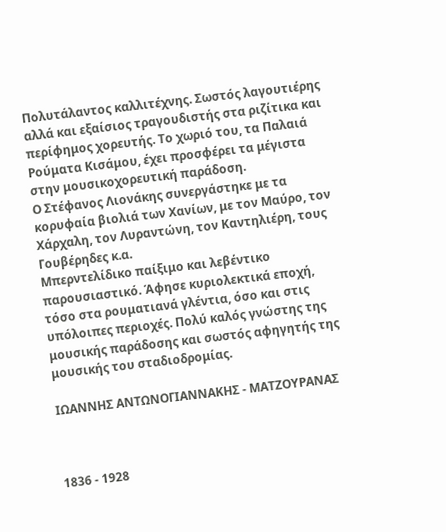Πολυτάλαντος καλλιτέχνης. Σωστός λαγουτιέρης αλλά και εξαίσιος τραγουδιστής στα ριζίτικα και περίφημος χορευτής. Το χωριό του, τα Παλαιά Ρούματα Κισάμου, έχει προσφέρει τα μέγιστα στην μουσικοχορευτική παράδοση.
Ο Στέφανος Λιονάκης συνεργάστηκε με τα κορυφαία βιολιά των Χανίων, με τον Μαύρο, τον Χάρχαλη, τον Λυραντώνη, τον Καντηλιέρη, τους Γουβέρηδες κ.α.
Μπερντελίδικο παίξιμο και λεβέντικο παρουσιαστικό. Άφησε κυριολεκτικά εποχή, τόσο στα ρουματιανά γλέντια, όσο και στις υπόλοιπες περιοχές. Πολύ καλός γνώστης της μουσικής παράδοσης και σωστός αφηγητής της μουσικής του σταδιοδρομίας.

ΙΩΑΝΝΗΣ ΑΝΤΩΝΟΓΙΑΝΝΑΚΗΣ - ΜΑΤΖΟΥΡΑΝΑΣ



1836 - 1928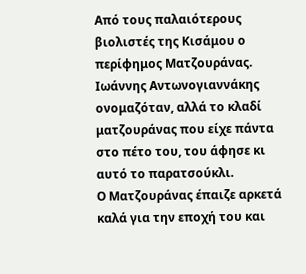Από τους παλαιότερους βιολιστές της Κισάμου ο περίφημος Ματζουράνας. Ιωάννης Αντωνογιαννάκης ονομαζόταν, αλλά το κλαδί ματζουράνας που είχε πάντα στο πέτο του, του άφησε κι αυτό το παρατσούκλι.
Ο Ματζουράνας έπαιζε αρκετά καλά για την εποχή του και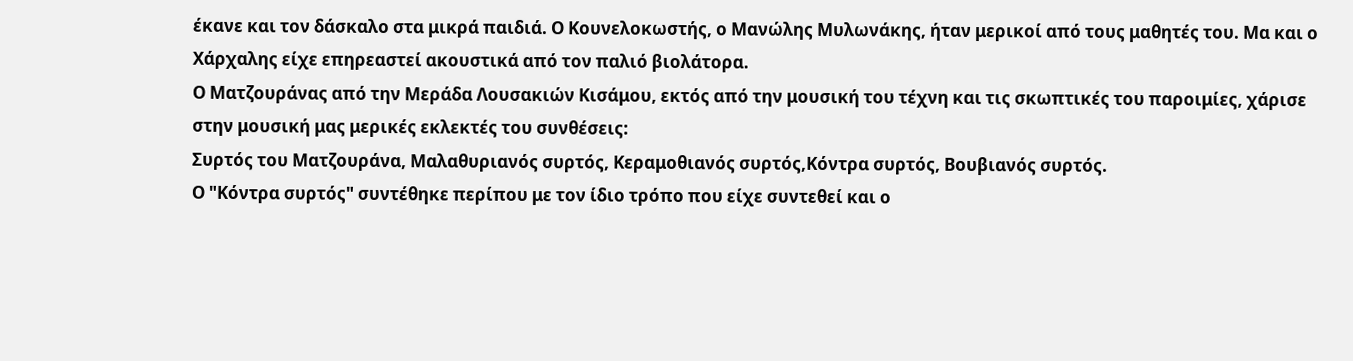έκανε και τον δάσκαλο στα μικρά παιδιά. Ο Κουνελοκωστής, ο Μανώλης Μυλωνάκης, ήταν μερικοί από τους μαθητές του. Μα και ο Χάρχαλης είχε επηρεαστεί ακουστικά από τον παλιό βιολάτορα.
Ο Ματζουράνας από την Μεράδα Λουσακιών Κισάμου, εκτός από την μουσική του τέχνη και τις σκωπτικές του παροιμίες, χάρισε στην μουσική μας μερικές εκλεκτές του συνθέσεις:
Συρτός του Ματζουράνα, Μαλαθυριανός συρτός, Κεραμοθιανός συρτός,Κόντρα συρτός, Βουβιανός συρτός.
Ο "Κόντρα συρτός" συντέθηκε περίπου με τον ίδιο τρόπο που είχε συντεθεί και ο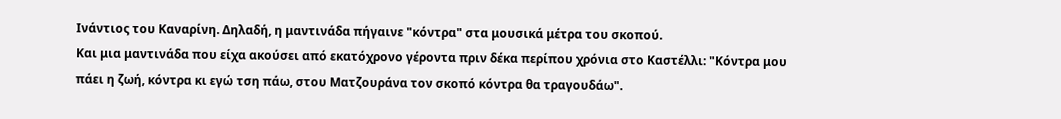Ινάντιος του Καναρίνη. Δηλαδή, η μαντινάδα πήγαινε "κόντρα" στα μουσικά μέτρα του σκοπού.
Και μια μαντινάδα που είχα ακούσει από εκατόχρονο γέροντα πριν δέκα περίπου χρόνια στο Καστέλλι: "Κόντρα μου πάει η ζωή, κόντρα κι εγώ τση πάω, στου Ματζουράνα τον σκοπό κόντρα θα τραγουδάω".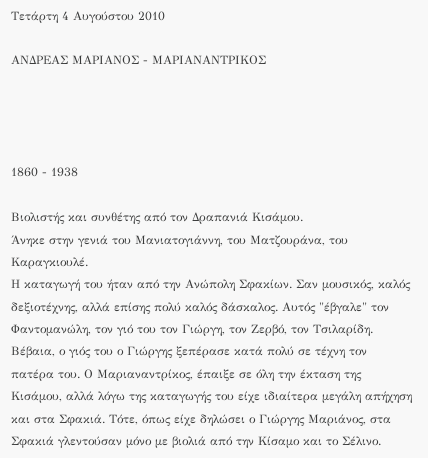Τετάρτη 4 Αυγούστου 2010

ΑΝΔΡΕΑΣ ΜΑΡΙΑΝΟΣ - ΜΑΡΙΑΝΑΝΤΡΙΚΟΣ




1860 - 1938

Βιολιστής και συνθέτης από τον Δραπανιά Κισάμου.
Άνηκε στην γενιά του Μανιατογιάννη, του Ματζουράνα, του Καραγκιουλέ.
Η καταγωγή του ήταν από την Ανώπολη Σφακίων. Σαν μουσικός, καλός δεξιοτέχνης, αλλά επίσης πολύ καλός δάσκαλος. Αυτός "έβγαλε" τον Φαντομανώλη, τον γιό του τον Γιώργη, τον Ζερβό, τον Τσιλαρίδη.
Βέβαια, ο γιός του ο Γιώργης ξεπέρασε κατά πολύ σε τέχνη τον πατέρα του. Ο Μαριαναντρίκος, έπαιξε σε όλη την έκταση της Κισάμου, αλλά λόγω της καταγωγής του είχε ιδιαίτερα μεγάλη απήχηση και στα Σφακιά. Τότε, όπως είχε δηλώσει ο Γιώργης Μαριάνος, στα Σφακιά γλεντούσαν μόνο με βιολιά από την Κίσαμο και το Σέλινο.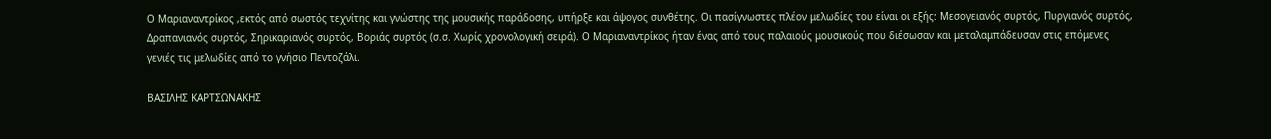Ο Μαριαναντρίκος ,εκτός από σωστός τεχνίτης και γνώστης της μουσικής παράδοσης, υπήρξε και άψογος συνθέτης. Οι πασίγνωστες πλέον μελωδίες του είναι οι εξής: Μεσογειανός συρτός, Πυργιανός συρτός, Δραπανιανός συρτός, Σηρικαριανός συρτός, Βοριάς συρτός (σ.σ. Χωρίς χρονολογική σειρά). Ο Μαριαναντρίκος ήταν ένας από τους παλαιούς μουσικούς που διέσωσαν και μεταλαμπάδευσαν στις επόμενες γενιές τις μελωδίες από το γνήσιο Πεντοζάλι.

ΒΑΣΙΛΗΣ ΚΑΡΤΣΩΝΑΚΗΣ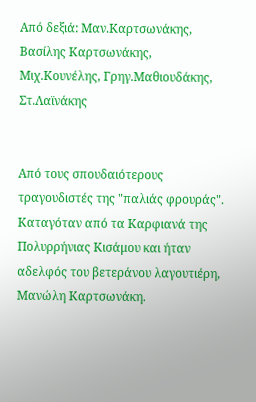Από δεξιά: Μαν.Καρτσωνάκης, Βασίλης Καρτσωνάκης, Μιχ.Κουνέλης, Γρηγ.Μαθιουδάκης, Στ.Λαϊνάκης


Από τους σπουδαιότερους τραγουδιστές της "παλιάς φρουράς".
Καταγόταν από τα Καρφιανά της Πολυρρήνιας Κισάμου και ήταν αδελφός του βετεράνου λαγουτιέρη, Μανώλη Καρτσωνάκη.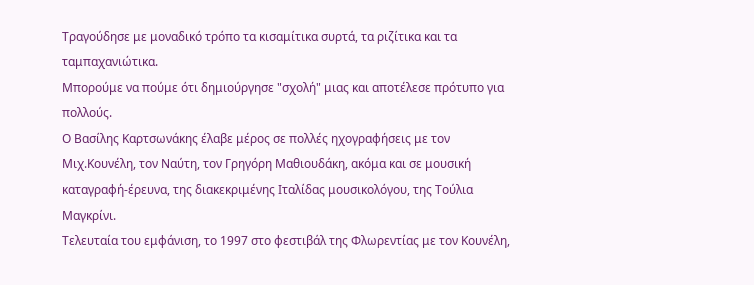Τραγούδησε με μοναδικό τρόπο τα κισαμίτικα συρτά, τα ριζίτικα και τα ταμπαχανιώτικα.
Μπορούμε να πούμε ότι δημιούργησε "σχολή" μιας και αποτέλεσε πρότυπο για πολλούς.
Ο Βασίλης Καρτσωνάκης έλαβε μέρος σε πολλές ηχογραφήσεις με τον Μιχ.Κουνέλη, τον Ναύτη, τον Γρηγόρη Μαθιουδάκη, ακόμα και σε μουσική καταγραφή-έρευνα, της διακεκριμένης Ιταλίδας μουσικολόγου, της Τούλια Μαγκρίνι.
Τελευταία του εμφάνιση, το 1997 στο φεστιβάλ της Φλωρεντίας με τον Κουνέλη,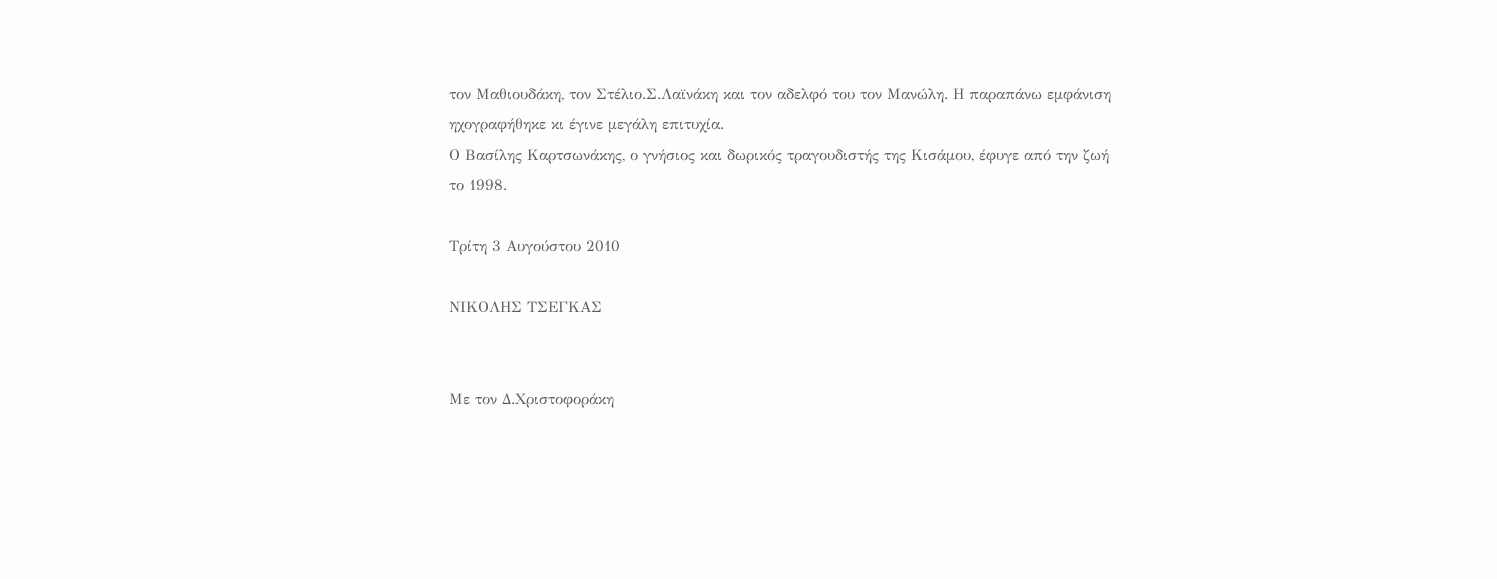τον Μαθιουδάκη, τον Στέλιο.Σ.Λαϊνάκη και τον αδελφό του τον Μανώλη. Η παραπάνω εμφάνιση ηχογραφήθηκε κι έγινε μεγάλη επιτυχία.
Ο Βασίλης Καρτσωνάκης, ο γνήσιος και δωρικός τραγουδιστής της Κισάμου, έφυγε από την ζωή το 1998.

Τρίτη 3 Αυγούστου 2010

ΝΙΚΟΛΗΣ ΤΣΕΓΚΑΣ


Με τον Δ.Χριστοφοράκη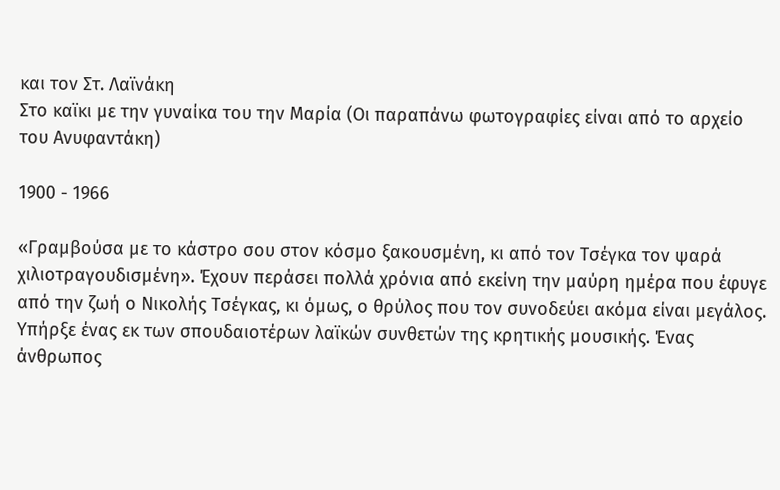και τον Στ. Λαϊνάκη
Στο καϊκι με την γυναίκα του την Μαρία (Οι παραπάνω φωτογραφίες είναι από το αρχείο του Ανυφαντάκη)

1900 - 1966

«Γραμβούσα με το κάστρο σου στον κόσμο ξακουσμένη, κι από τον Τσέγκα τον ψαρά χιλιοτραγουδισμένη». Έχουν περάσει πολλά χρόνια από εκείνη την μαύρη ημέρα που έφυγε από την ζωή ο Νικολής Τσέγκας, κι όμως, ο θρύλος που τον συνοδεύει ακόμα είναι μεγάλος. Υπήρξε ένας εκ των σπουδαιοτέρων λαϊκών συνθετών της κρητικής μουσικής. Ένας άνθρωπος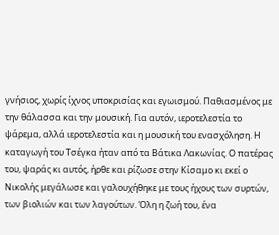γνήσιος, χωρίς ίχνος υποκρισίας και εγωισμού. Παθιασμένος με την θάλασσα και την μουσική. Για αυτόν, ιεροτελεστία το ψάρεμα, αλλά ιεροτελεστία και η μουσική του ενασχόληση. Η καταγωγή του Τσέγκα ήταν από τα Βάτικα Λακωνίας. Ο πατέρας του, ψαράς κι αυτός, ήρθε και ρίζωσε στην Κίσαμο κι εκεί ο Νικολής μεγάλωσε και γαλουχήθηκε με τους ήχους των συρτών, των βιολιών και των λαγούτων. Όλη η ζωή του, ένα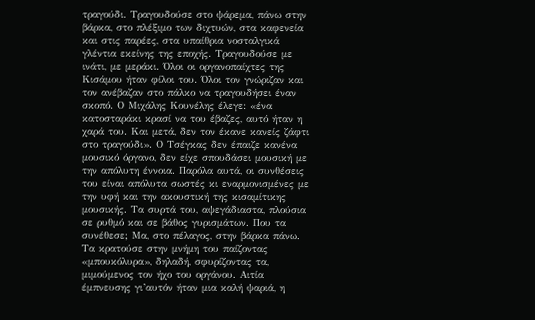τραγούδι. Τραγουδούσε στο ψάρεμα, πάνω στην βάρκα, στο πλέξιμο των διχτυών, στα καφενεία και στις παρέες, στα υπαίθρια νοσταλγικά γλέντια εκείνης της εποχής. Τραγουδούσε με ινάτι, με μεράκι. Όλοι οι οργανοπαίχτες της Κισάμου ήταν φίλοι του. Όλοι τον γνώριζαν και τον ανέβαζαν στο πάλκο να τραγουδήσει έναν σκοπό. Ο Μιχάλης Κουνέλης έλεγε: «ένα κατοσταράκι κρασί να του έβαζες, αυτό ήταν η χαρά του. Και μετά, δεν τον έκανε κανείς ζάφτι στο τραγούδι». Ο Τσέγκας δεν έπαιζε κανένα μουσικό όργανο, δεν είχε σπουδάσει μουσική με την απόλυτη έννοια. Παρόλα αυτά, οι συνθέσεις του είναι απόλυτα σωστές κι εναρμονισμένες με την υφή και την ακουστική της κισαμίτικης μουσικής. Τα συρτά του, αψεγάδιαστα, πλούσια σε ρυθμό και σε βάθος γυρισμάτων. Που τα συνέθεσε; Μα, στο πέλαγος, στην βάρκα πάνω. Τα κρατούσε στην μνήμη του παίζοντας «μπουκόλυρα», δηλαδή, σφυρίζοντας τα, μιμούμενος τον ήχο του οργάνου. Αιτία έμπνευσης γι’αυτόν ήταν μια καλή ψαριά, η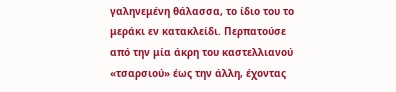γαληνεμένη θάλασσα, το ίδιο του το μεράκι εν κατακλείδι. Περπατούσε από την μία άκρη του καστελλιανού «τσαρσιού» έως την άλλη, έχοντας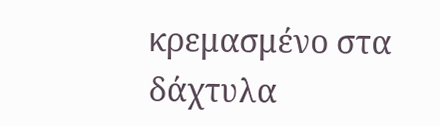κρεμασμένο στα δάχτυλα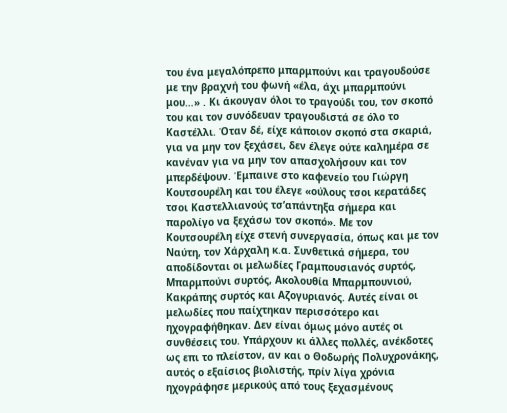του ένα μεγαλόπρεπο μπαρμπούνι και τραγουδούσε με την βραχνή του φωνή «έλα, άχι μπαρμπούνι μου…» . Κι άκουγαν όλοι το τραγούδι του, τον σκοπό του και τον συνόδευαν τραγουδιστά σε όλο το Καστέλλι. Όταν δέ, είχε κάποιον σκοπό στα σκαριά, για να μην τον ξεχάσει, δεν έλεγε ούτε καλημέρα σε κανέναν για να μην τον απασχολήσουν και τον μπερδέψουν. Έμπαινε στο καφενείο του Γιώργη Κουτσουρέλη και του έλεγε «ούλους τσοι κερατάδες τσοι Καστελλιανούς τσ’απάντηξα σήμερα και παρολίγο να ξεχάσω τον σκοπό». Με τον Κουτσουρέλη είχε στενή συνεργασία, όπως και με τον Ναύτη, τον Χάρχαλη κ.α. Συνθετικά σήμερα, του αποδίδονται οι μελωδίες Γραμπουσιανός συρτός, Μπαρμπούνι συρτός, Ακολουθία Μπαρμπουνιού, Κακράπης συρτός και Αζογυριανός. Αυτές είναι οι μελωδίες που παίχτηκαν περισσότερο και ηχογραφήθηκαν. Δεν είναι όμως μόνο αυτές οι συνθέσεις του. Υπάρχουν κι άλλες πολλές, ανέκδοτες ως επι το πλείστον, αν και ο Θοδωρής Πολυχρονάκης, αυτός ο εξαίσιος βιολιστής, πρίν λίγα χρόνια ηχογράφησε μερικούς από τους ξεχασμένους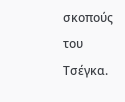σκοπούς του Τσέγκα.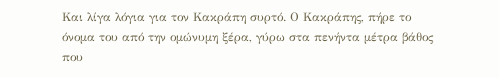Και λίγα λόγια για τον Κακράπη συρτό. Ο Κακράπης, πήρε το όνομα του από την ομώνυμη ξέρα, γύρω στα πενήντα μέτρα βάθος που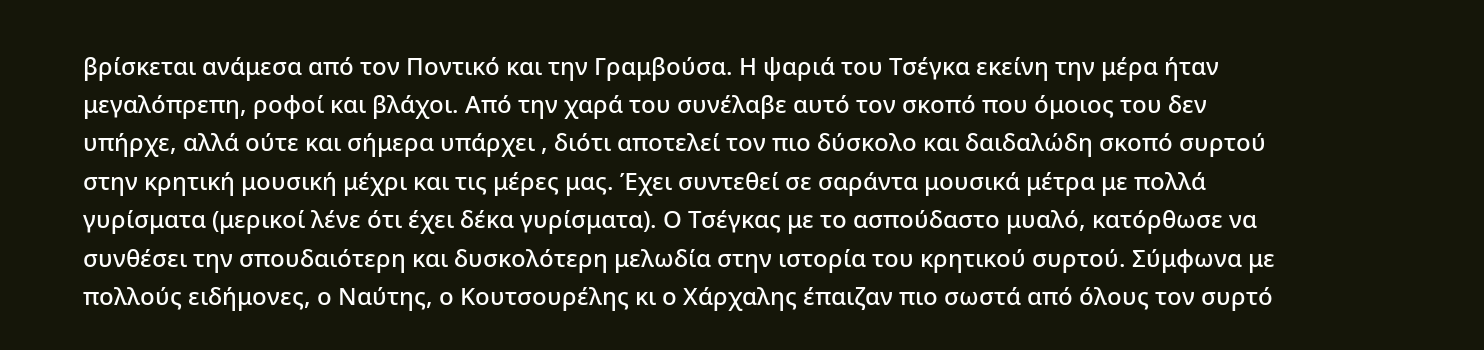βρίσκεται ανάμεσα από τον Ποντικό και την Γραμβούσα. Η ψαριά του Τσέγκα εκείνη την μέρα ήταν μεγαλόπρεπη, ροφοί και βλάχοι. Από την χαρά του συνέλαβε αυτό τον σκοπό που όμοιος του δεν υπήρχε, αλλά ούτε και σήμερα υπάρχει , διότι αποτελεί τον πιο δύσκολο και δαιδαλώδη σκοπό συρτού στην κρητική μουσική μέχρι και τις μέρες μας. Έχει συντεθεί σε σαράντα μουσικά μέτρα με πολλά γυρίσματα (μερικοί λένε ότι έχει δέκα γυρίσματα). Ο Τσέγκας με το ασπούδαστο μυαλό, κατόρθωσε να συνθέσει την σπουδαιότερη και δυσκολότερη μελωδία στην ιστορία του κρητικού συρτού. Σύμφωνα με πολλούς ειδήμονες, ο Ναύτης, ο Κουτσουρέλης κι ο Χάρχαλης έπαιζαν πιο σωστά από όλους τον συρτό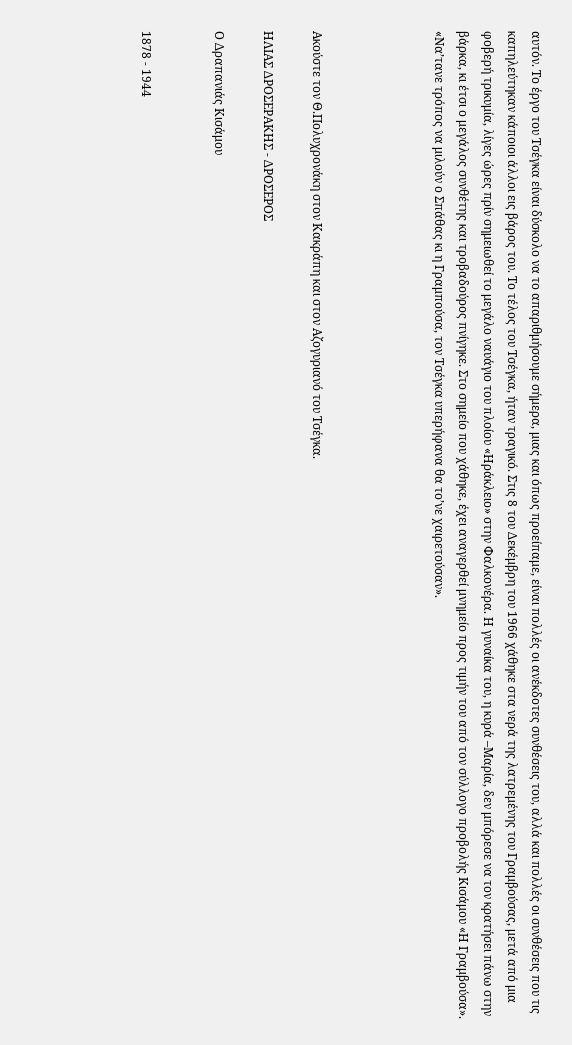αυτόν. Το έργο του Τσέγκα είναι δύσκολο να το απαριθμήσουμε σήμερα, μιας και όπως προείπαμε, είναι πολλές οι ανέκδοτες συνθέσεις του, αλλά και πολλές οι συνθέσεις που τις καπηλεύτηκαν κάποιοι άλλοι εις βάρος του. Το τέλος του Τσέγκα, ήταν τραγικό. Στις 8 του Δεκέμβρη του 1966 χάθηκε στα νερά της λατρεμένης του Γραμβούσας, μετά από μια φοβερή τρικυμία, λίγες ώρες πρίν σημειωθεί το μεγάλο ναυάγιο του πλοίου «Ηράκλειο» στην Φαλκονέρα. Η γυναίκα του, η κυρά –Μαρία, δεν μπόρεσε να τον κρατήσει πάνω στην βάρκα, κι έτσι ο μεγάλος συνθέτης και τροβαδούρος πνίγηκε. Στο σημείο που χάθηκε, έχει αναγερθεί μνημείο προς τιμήν του από τον σύλλογο προβολής Κισάμου «Η Γραμβούσα». «Να’τανε τρόπος να μιλούν ο Σπάθας κι η Γραμπούσα, τον Τσέγκα υπερήφανα θα το’νε χαιρετούσαν».




Ακούστε τον Θ.Πολυχρονάκη στον Κακράπη και στον Αζογυριανό του Τσέγκα.

ΗΛΙΑΣ ΔΡΟΣΕΡΑΚΗΣ - ΔΡΟΣΕΡΟΣ

Ο Δραπανιάς Κισάμου


1878 - 1944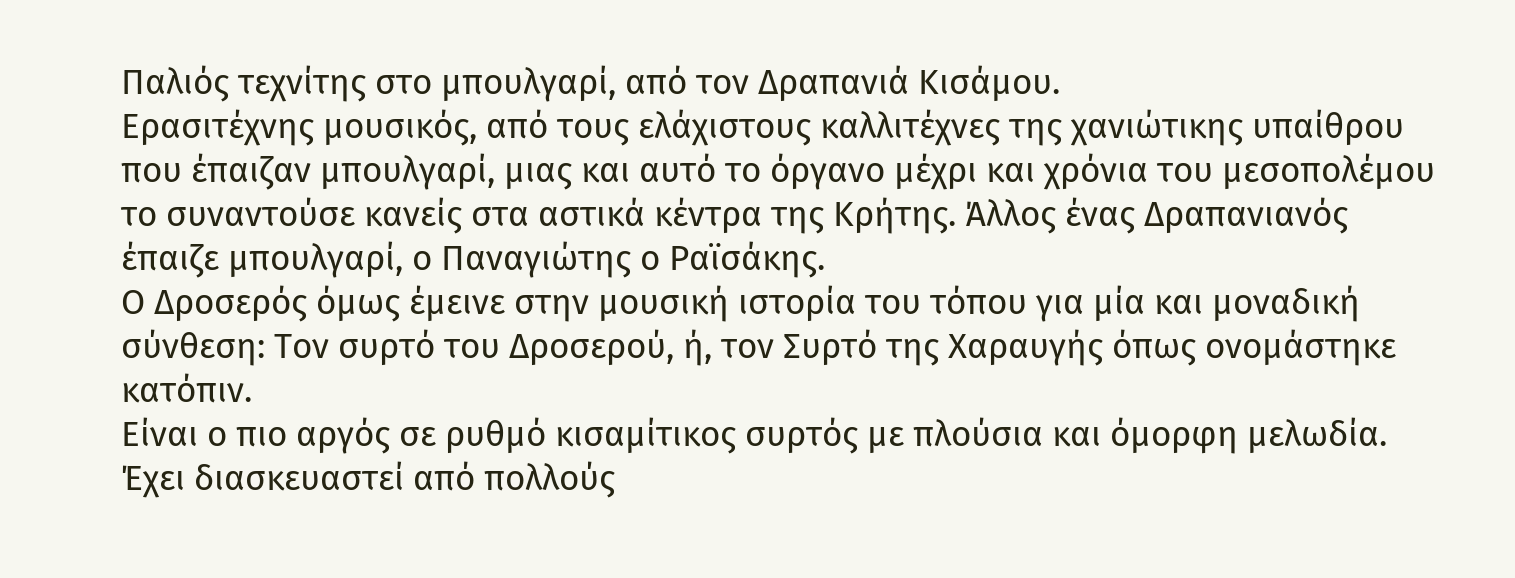Παλιός τεχνίτης στο μπουλγαρί, από τον Δραπανιά Κισάμου.
Ερασιτέχνης μουσικός, από τους ελάχιστους καλλιτέχνες της χανιώτικης υπαίθρου που έπαιζαν μπουλγαρί, μιας και αυτό το όργανο μέχρι και χρόνια του μεσοπολέμου το συναντούσε κανείς στα αστικά κέντρα της Κρήτης. Άλλος ένας Δραπανιανός έπαιζε μπουλγαρί, ο Παναγιώτης ο Ραϊσάκης.
Ο Δροσερός όμως έμεινε στην μουσική ιστορία του τόπου για μία και μοναδική σύνθεση: Τον συρτό του Δροσερού, ή, τον Συρτό της Χαραυγής όπως ονομάστηκε κατόπιν.
Είναι ο πιο αργός σε ρυθμό κισαμίτικος συρτός με πλούσια και όμορφη μελωδία. Έχει διασκευαστεί από πολλούς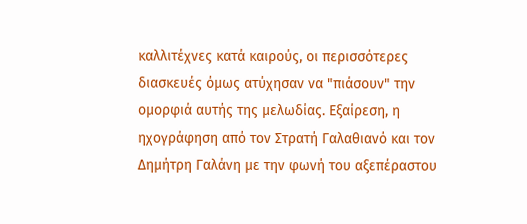καλλιτέχνες κατά καιρούς, οι περισσότερες διασκευές όμως ατύχησαν να "πιάσουν" την ομορφιά αυτής της μελωδίας. Εξαίρεση, η ηχογράφηση από τον Στρατή Γαλαθιανό και τον Δημήτρη Γαλάνη με την φωνή του αξεπέραστου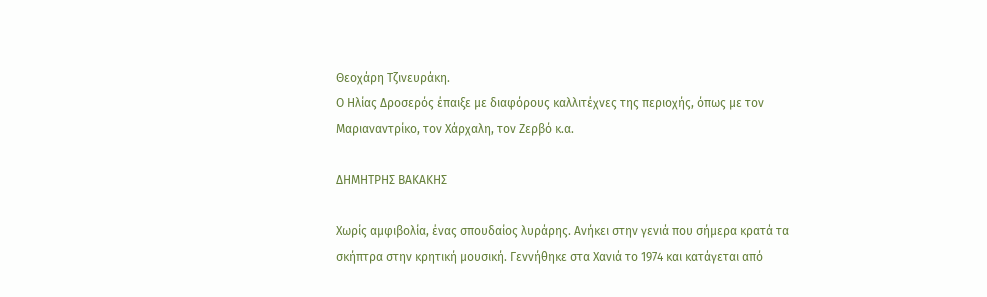Θεοχάρη Τζινευράκη.
Ο Ηλίας Δροσερός έπαιξε με διαφόρους καλλιτέχνες της περιοχής, όπως με τον Μαριαναντρίκο, τον Χάρχαλη, τον Ζερβό κ.α.

ΔΗΜΗΤΡΗΣ ΒΑΚΑΚΗΣ

Χωρίς αμφιβολία, ένας σπουδαίος λυράρης. Ανήκει στην γενιά που σήμερα κρατά τα σκήπτρα στην κρητική μουσική. Γεννήθηκε στα Χανιά το 1974 και κατάγεται από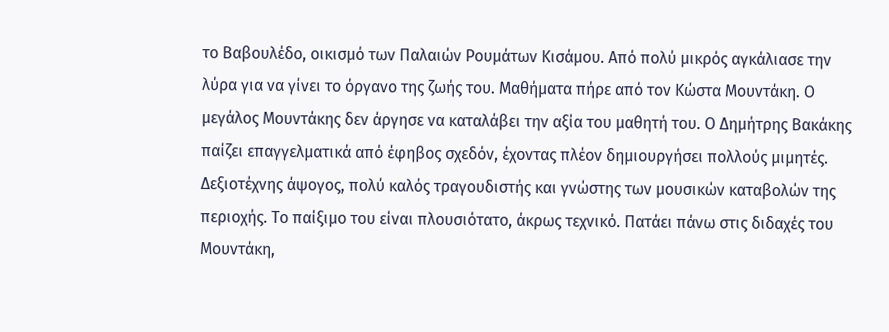το Βαβουλέδο, οικισμό των Παλαιών Ρουμάτων Κισάμου. Από πολύ μικρός αγκάλιασε την λύρα για να γίνει το όργανο της ζωής του. Μαθήματα πήρε από τον Κώστα Μουντάκη. Ο μεγάλος Μουντάκης δεν άργησε να καταλάβει την αξία του μαθητή του. Ο Δημήτρης Βακάκης παίζει επαγγελματικά από έφηβος σχεδόν, έχοντας πλέον δημιουργήσει πολλούς μιμητές. Δεξιοτέχνης άψογος, πολύ καλός τραγουδιστής και γνώστης των μουσικών καταβολών της περιοχής. Το παίξιμο του είναι πλουσιότατο, άκρως τεχνικό. Πατάει πάνω στις διδαχές του Μουντάκη,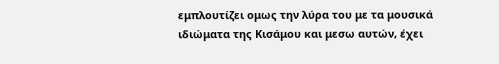εμπλουτίζει ομως την λύρα του με τα μουσικά ιδιώματα της Κισάμου και μεσω αυτών, έχει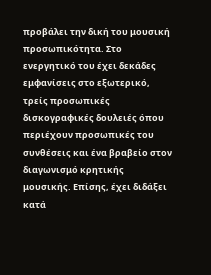προβάλει την δική του μουσική προσωπικότητα. Στο ενεργητικό του έχει δεκάδες εμφανίσεις στο εξωτερικό, τρείς προσωπικές δισκογραφικές δουλειές όπου περιέχουν προσωπικές του συνθέσεις και ένα βραβείο στον διαγωνισμό κρητικής μουσικής. Επίσης, έχει διδάξει κατά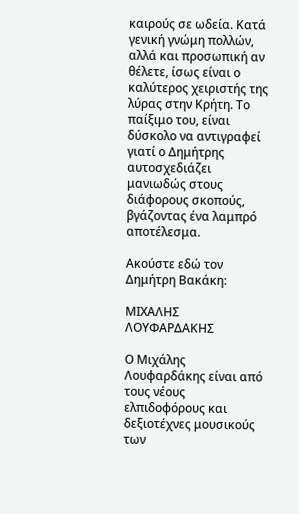καιρούς σε ωδεία. Κατά γενική γνώμη πολλών, αλλά και προσωπική αν θέλετε, ίσως είναι ο καλύτερος χειριστής της λύρας στην Κρήτη. Το παίξιμο του, είναι δύσκολο να αντιγραφεί γιατί ο Δημήτρης αυτοσχεδιάζει μανιωδώς στους διάφορους σκοπούς, βγάζοντας ένα λαμπρό αποτέλεσμα.

Ακούστε εδώ τον Δημήτρη Βακάκη:

ΜΙΧΑΛΗΣ ΛΟΥΦΑΡΔΑΚΗΣ

Ο Μιχάλης Λουφαρδάκης είναι από τους νέους ελπιδοφόρους και δεξιοτέχνες μουσικούς των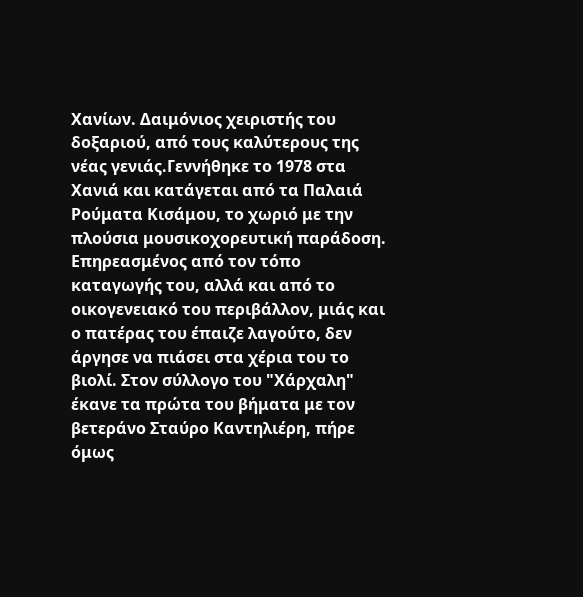Χανίων. Δαιμόνιος χειριστής του δοξαριού, από τους καλύτερους της νέας γενιάς.Γεννήθηκε το 1978 στα Χανιά και κατάγεται από τα Παλαιά Ρούματα Κισάμου, το χωριό με την πλούσια μουσικοχορευτική παράδοση. Επηρεασμένος από τον τόπο καταγωγής του, αλλά και από το οικογενειακό του περιβάλλον, μιάς και ο πατέρας του έπαιζε λαγούτο, δεν άργησε να πιάσει στα χέρια του το βιολί. Στον σύλλογο του "Χάρχαλη" έκανε τα πρώτα του βήματα με τον βετεράνο Σταύρο Καντηλιέρη, πήρε όμως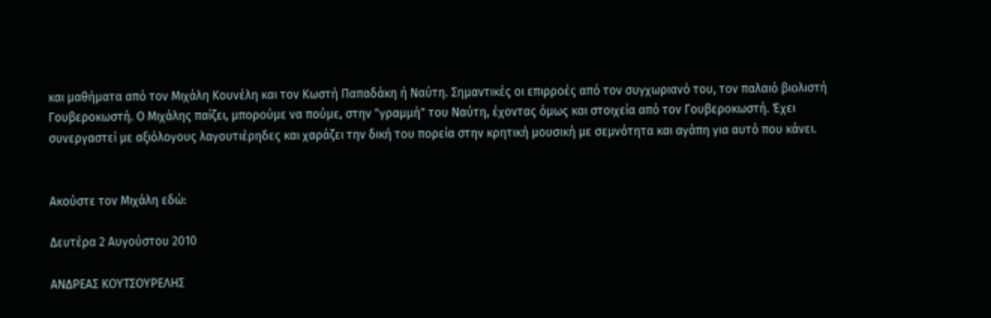και μαθήματα από τον Μιχάλη Κουνέλη και τον Κωστή Παπαδάκη ή Ναύτη. Σημαντικές οι επιρροές από τον συγχωριανό του, τον παλαιό βιολιστή Γουβεροκωστή. Ο Μιχάλης παίζει, μπορούμε να πούμε, στην "γραμμή" του Ναύτη, έχοντας όμως και στοιχεία από τον Γουβεροκωστή. Έχει συνεργαστεί με αξιόλογους λαγουτιέρηδες και χαράζει την δική του πορεία στην κρητική μουσική με σεμνότητα και αγάπη για αυτό που κάνει.


Ακούστε τον Μιχάλη εδώ:

Δευτέρα 2 Αυγούστου 2010

ΑΝΔΡΕΑΣ ΚΟΥΤΣΟΥΡΕΛΗΣ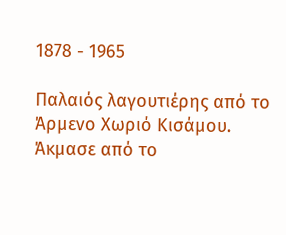1878 - 1965

Παλαιός λαγουτιέρης από το Άρμενο Χωριό Κισάμου. Άκμασε από το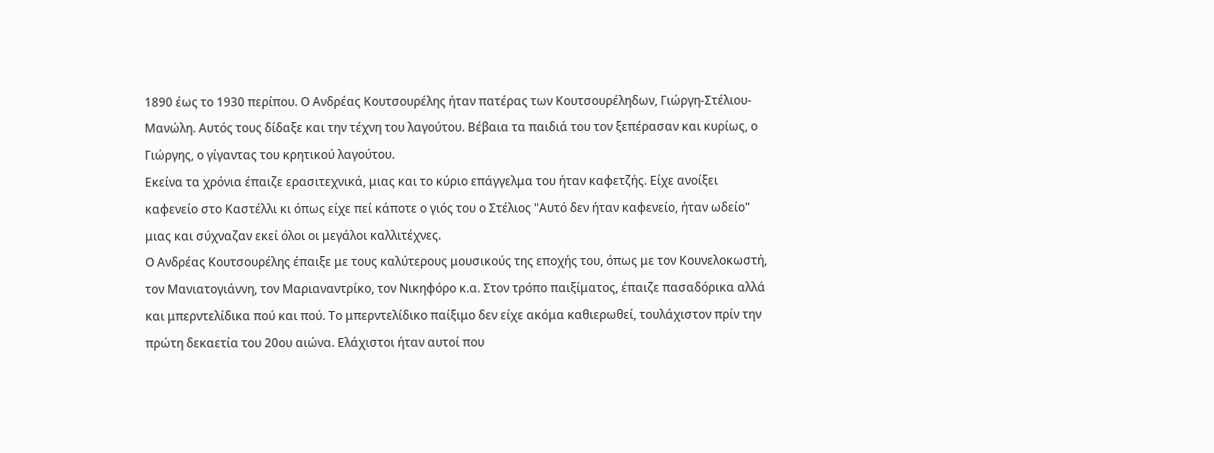1890 έως το 1930 περίπου. Ο Ανδρέας Κουτσουρέλης ήταν πατέρας των Κουτσουρέληδων, Γιώργη-Στέλιου-Μανώλη. Αυτός τους δίδαξε και την τέχνη του λαγούτου. Βέβαια τα παιδιά του τον ξεπέρασαν και κυρίως, ο Γιώργης, ο γίγαντας του κρητικού λαγούτου.
Εκείνα τα χρόνια έπαιζε ερασιτεχνικά, μιας και το κύριο επάγγελμα του ήταν καφετζής. Είχε ανοίξει καφενείο στο Καστέλλι κι όπως είχε πεί κάποτε ο γιός του ο Στέλιος "Αυτό δεν ήταν καφενείο, ήταν ωδείο" μιας και σύχναζαν εκεί όλοι οι μεγάλοι καλλιτέχνες.
Ο Ανδρέας Κουτσουρέλης έπαιξε με τους καλύτερους μουσικούς της εποχής του, όπως με τον Κουνελοκωστή, τον Μανιατογιάννη, τον Μαριαναντρίκο, τον Νικηφόρο κ.α. Στον τρόπο παιξίματος, έπαιζε πασαδόρικα αλλά και μπερντελίδικα πού και πού. Το μπερντελίδικο παίξιμο δεν είχε ακόμα καθιερωθεί, τουλάχιστον πρίν την πρώτη δεκαετία του 20ου αιώνα. Ελάχιστοι ήταν αυτοί που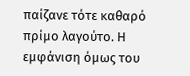παίζανε τότε καθαρό πρίμο λαγούτο. Η εμφάνιση όμως του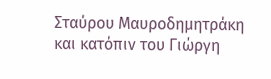Σταύρου Μαυροδημητράκη και κατόπιν του Γιώργη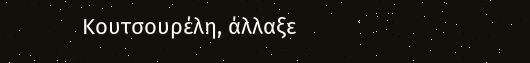Κουτσουρέλη, άλλαξε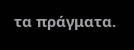τα πράγματα.